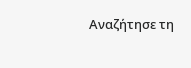Αναζήτησε τη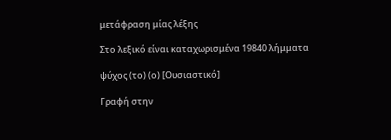μετάφραση μίας λέξης

Στο λεξικό είναι καταχωρισμένα 19840 λήμματα

ψύχος (το) (ο) [Ουσιαστικό]

Γραφή στην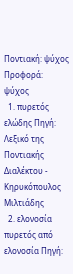Ποντιακή: ψύχος Προφορά: ψύχος
  1. πυρετός ελώδης Πηγή: Λεξικό της Ποντιακής Διαλέκτου - Κηρυκόπουλος Μιλτιάδης
  2. ελονοσία πυρετός από ελονοσία Πηγή: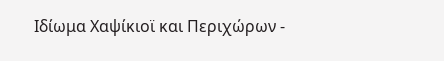Ιδίωμα Χαψίκιοϊ και Περιχώρων -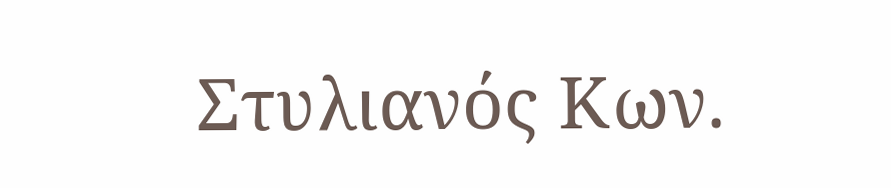Στυλιανός Κων.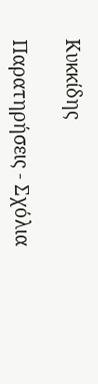Κυκκίδης

Παρατηρήσεις - Σχόλια